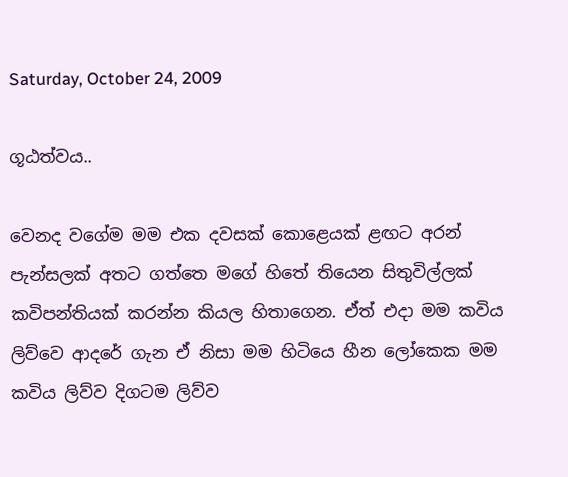Saturday, October 24, 2009

ගූඨත්වය..

වෙනද වගේම මම එක දවසක් කොළෙයක් ළඟට අරන් පැන්සලක් අතට ගත්තෙ මගේ හිතේ තියෙන සිතුවිල්ලක් කවිපන්තියක් කරන්න කියල හිතාගෙන. ඒත් එදා මම කවිය ලිව්වෙ ආදරේ ගැන ඒ නිසා මම හිටියෙ හීන ලෝකෙක මම කවිය ලිව්ව දිගටම ලිව්ව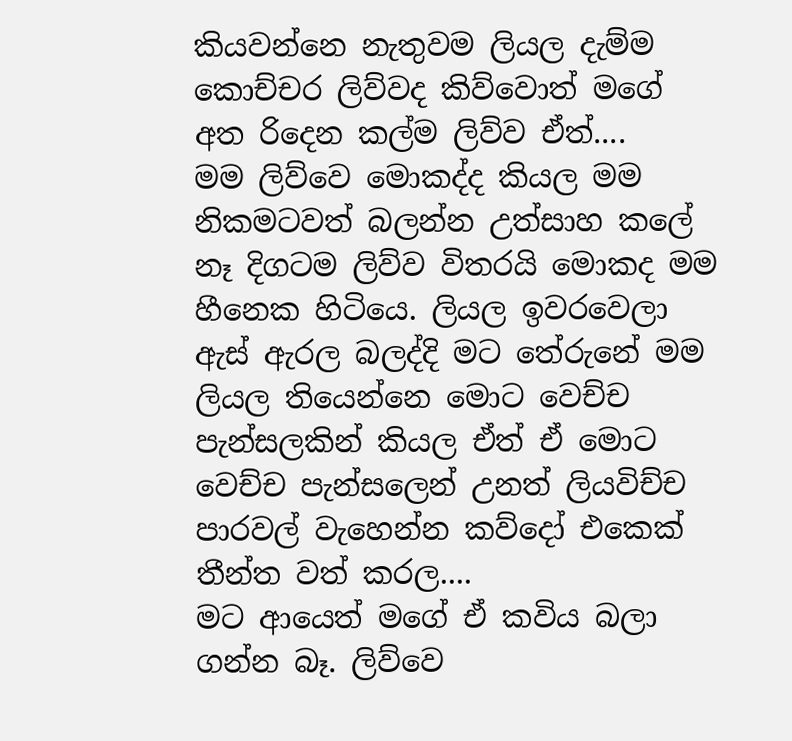කියවන්නෙ නැතුවම ලියල දැම්ම කොච්චර ලිව්වද කිව්වොත් මගේ අත රිදෙන කල්ම ලිව්ව ඒත්....
මම ලිව්වෙ මොකද්ද කියල මම නිකමටවත් බලන්න උත්සාහ කලේ නෑ දිගටම ලිව්ව විතරයි මොකද මම හීනෙක හිටියෙ. ලියල ඉවරවෙලා ඇස් ඇරල බලද්දි මට තේරුනේ මම ලියල තියෙන්නෙ මොට වෙච්ච පැන්සලකින් කියල ඒත් ඒ මොට වෙච්ච පැන්සලෙන් උනත් ලියවිච්ච පාරවල් වැහෙන්න කව්දෝ එකෙක් තීන්ත වත් කරල....
මට ආයෙත් මගේ ඒ කවිය බලා ගන්න බෑ. ලිව්වෙ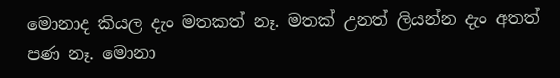මොනාද කියල දැං මතකත් නෑ. මතක් උනත් ලියන්න දැං අතත් පණ නෑ. මොනා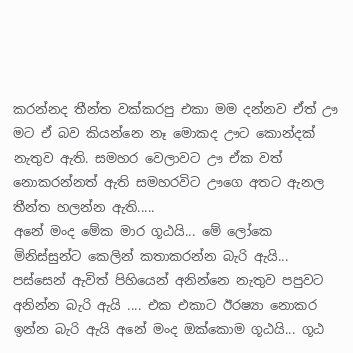කරන්නද තීන්ත වක්කරපු එකා මම දන්නව ඒත් ඌ මට ඒ බව කියන්නෙ නෑ මොකද ඌට කොන්දක් නැතුව ඇති. සමහර වෙලාවට ඌ ඒක වත් නොකරන්නත් ඇති සමහරවිට ඌගෙ අතට ඇනල තීන්ත හලන්න ඇති.....
අනේ මංද මේක මාර ගූඨයි... මේ ලෝකෙ මිනිස්සුන්ට කෙලින් කතාකරන්න බැරි ඇයි... පස්සෙන් ඇවිත් පිහියෙන් අනින්නෙ නැතුව පපුවට අනින්න බැරි ඇයි .... එක එකාට ඊරෂ්‍යා නොකර ඉන්න බැරි ඇයි අනේ මංද ඔක්කොම ගූඨයි... ගූඨ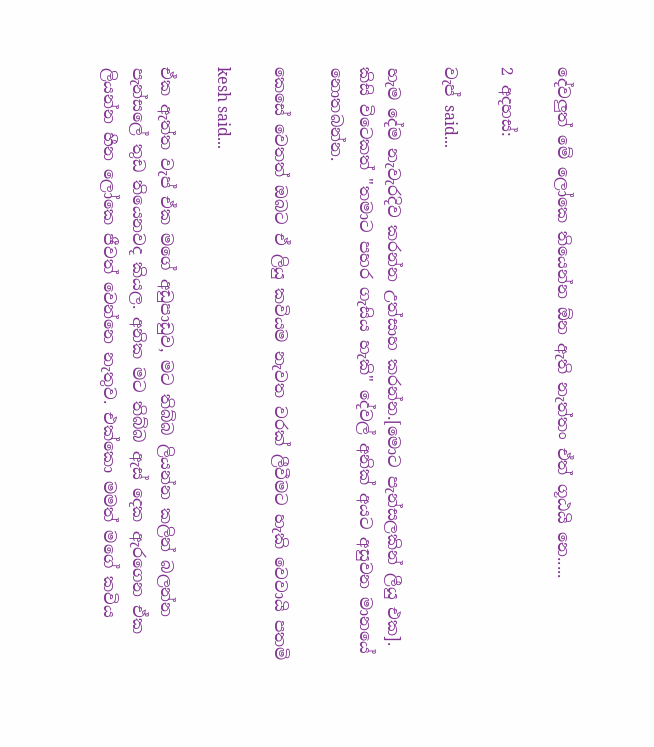දේවලුත් මේ ලෝකෙ තියෙන්න ඕන ඇති නැත්තං ඒත් ගූඨයි නෙ.....

2 අදහස්:

වැප් said...

හැම දේම නැවැරදිව කරන්න උත්සාහ කරන්න.[මොට පැන්සලකින් ලීයු එක]. කිසි විටෙකත් "තමාට පහර ගැසිය හැකි" දේවල් අනික් අයට අසුවන මානයේ නොතබන්න.

කෙසේ වෙතත් ඔබට ඒ ලියු කවියම නැවත වරක් ලීවීමට හැකි වෙවායි පතමි

kesh said...

ඒක ඇත්ත වැප් ඒක මගේ අඩුපාඩුව, මට තිබ්බ ලියන්න කලින් බලන්න පැන්සලේ තුඩ තියෙනවද කියල. අනික මට තිබ්බ ඇස් දෙක ඇරගෙන ඒක ලියන්න හීන ලෝකෙ ජීවත් වෙන්නෙ නැතුව. එක්කො මමත් මගේ කවිය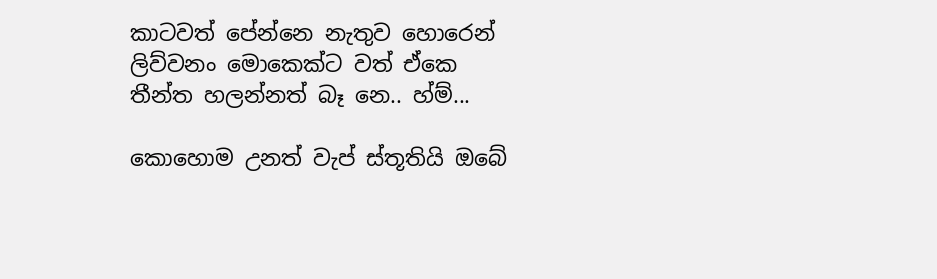කාටවත් පේන්නෙ නැතුව හොරෙන් ලිව්වනං මොකෙක්ට වත් ඒකෙ තීන්ත හලන්නත් බෑ නෙ.. හ්ම්...

කොහොම උනත් වැප් ස්තූතියි ඔබේ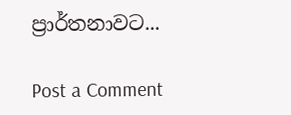ප්‍රාර්තනාවට...

Post a Comment